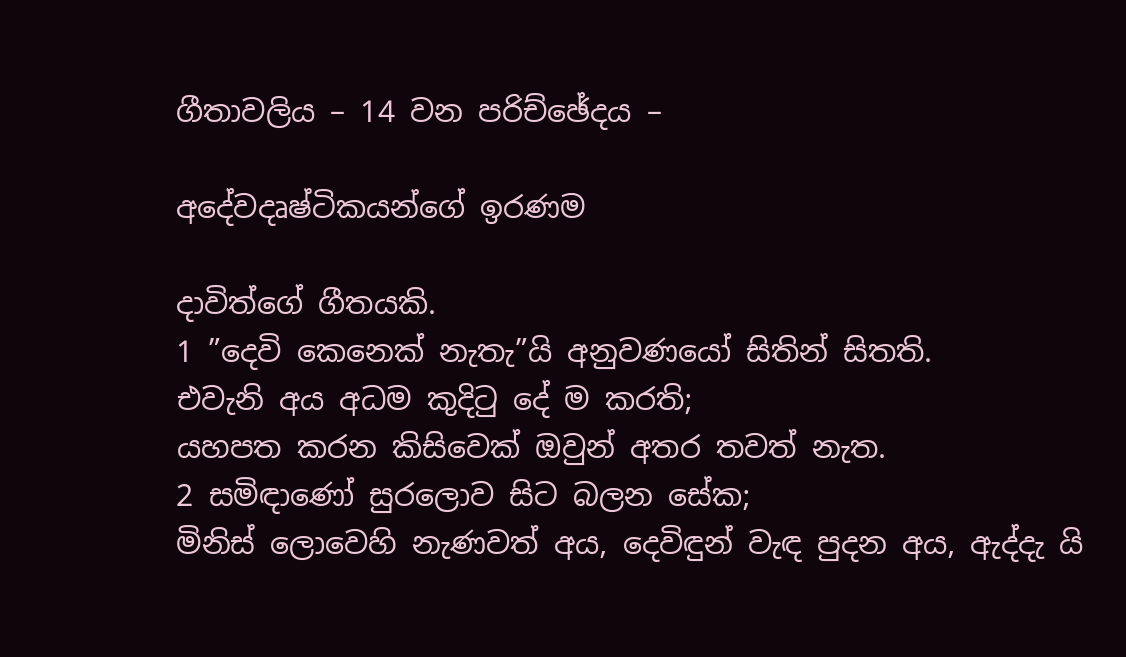ගීතාවලිය – 14 වන පරිච්ඡේදය –

අදේවදෘෂ්ටිකයන්ගේ ඉරණම

දාවිත්ගේ ගීතයකි.
1 ”දෙවි කෙනෙක් නැතැ”යි අනුවණයෝ සිතින් සිතති.
එවැනි අය අධම කුදිටු දේ ම කරති;
යහපත කරන කිසිවෙක් ඔවුන් අතර තවත් නැත.
2 සමිඳාණෝ සුරලොව සිට බලන සේක;
මිනිස් ලොවෙහි නැණවත් අය, දෙවිඳුන් වැඳ පුදන අය, ඇද්දැ යි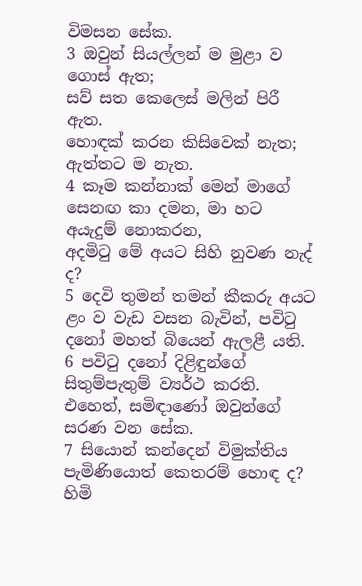විමසන සේක.
3 ඔවුන් සියල්ලන් ම මුළා ව ගොස් ඇත;
සව් සත කෙලෙස් මලින් පිරී ඇත.
හොඳක් කරන කිසිවෙක් නැත;
ඇත්තට ම නැත.
4 කෑම කන්නාක් මෙන් මාගේ සෙනඟ කා දමන, මා හට අයැදුම් නොකරන,
අදමිටු මේ අයට සිහි නුවණ නැද් ද?
5 දෙවි තුමන් තමන් කීකරු අයට ළං ව වැඩ වසන බැවින්, පවිටු දනෝ මහත් බියෙන් ඇලළී යති.
6 පවිටු දනෝ දිළිඳුන්ගේ සිතුම්පැතුම් ව්‍යර්ථ කරති.
එහෙත්, සමිඳාණෝ ඔවුන්ගේ සරණ වන සේක.
7 සියොන් කන්දෙන් විමුක්තිය පැමිණියොත් කෙතරම් හොඳ ද?
හිමි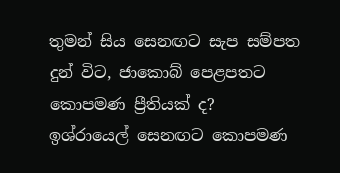තුමන් සිය සෙනඟට සැප සම්පත දුන් විට, ජාකොබ් පෙළපතට කොපමණ ප්‍රීතියක් ද?
ඉශ්රායෙල් සෙනඟට කොපමණ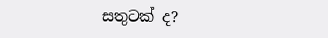සතුටක් ද?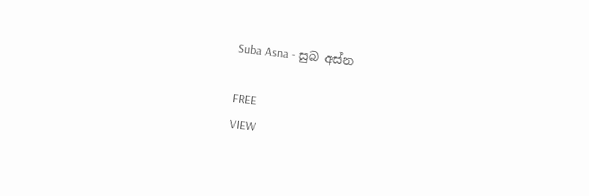Suba Asna - සුබ අස්න

FREE
VIEW